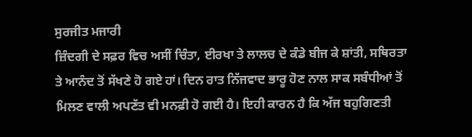ਸੁਰਜੀਤ ਮਜਾਰੀ
ਜ਼ਿੰਦਗੀ ਦੇ ਸਫ਼ਰ ਵਿਚ ਅਸੀਂ ਚਿੰਤਾ, ਈਰਖਾ ਤੇ ਲਾਲਚ ਦੇ ਕੰਡੇ ਬੀਜ ਕੇ ਸ਼ਾਂਤੀ, ਸਥਿਰਤਾ ਤੇ ਆਨੰਦ ਤੋਂ ਸੱਖਣੇ ਹੋ ਗਏ ਹਾਂ। ਦਿਨ ਰਾਤ ਨਿੱਜਵਾਦ ਭਾਰੂ ਹੋਣ ਨਾਲ ਸਾਕ ਸਬੰਧੀਆਂ ਤੋਂ ਮਿਲਣ ਵਾਲੀ ਅਪਣੱਤ ਵੀ ਮਨਫ਼ੀ ਹੋ ਗਈ ਹੈ। ਇਹੀ ਕਾਰਨ ਹੈ ਕਿ ਅੱਜ ਬਹੁਗਿਣਤੀ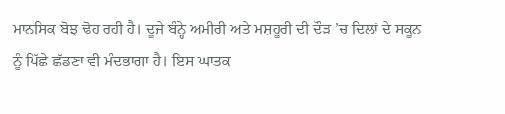ਮਾਨਸਿਕ ਬੋਝ ਢੋਹ ਰਹੀ ਹੈ। ਦੂਜੇ ਬੰਨ੍ਹੇ ਅਮੀਰੀ ਅਤੇ ਮਸ਼ਹੂਰੀ ਦੀ ਦੌੜ ’ਚ ਦਿਲਾਂ ਦੇ ਸਕੂਨ ਨੂੰ ਪਿੱਛੇ ਛੱਡਣਾ ਵੀ ਮੰਦਭਾਗਾ ਹੈ। ਇਸ ਘਾਤਕ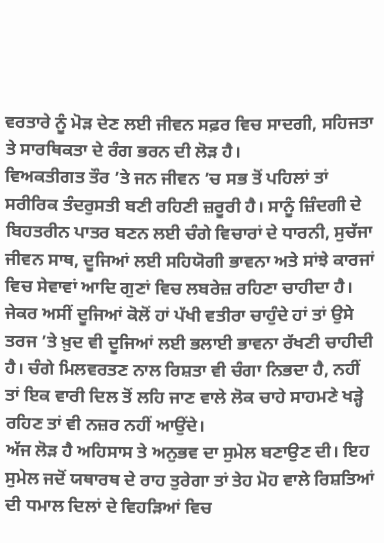ਵਰਤਾਰੇ ਨੂੰ ਮੋੜ ਦੇਣ ਲਈ ਜੀਵਨ ਸਫ਼ਰ ਵਿਚ ਸਾਦਗੀ, ਸਹਿਜਤਾ ਤੇ ਸਾਰਥਿਕਤਾ ਦੇ ਰੰਗ ਭਰਨ ਦੀ ਲੋੜ ਹੈ।
ਵਿਅਕਤੀਗਤ ਤੌਰ ’ਤੇ ਜਨ ਜੀਵਨ ’ਚ ਸਭ ਤੋਂ ਪਹਿਲਾਂ ਤਾਂ ਸਰੀਰਿਕ ਤੰਦਰੁਸਤੀ ਬਣੀ ਰਹਿਣੀ ਜ਼ਰੂਰੀ ਹੈ। ਸਾਨੂੰ ਜ਼ਿੰਦਗੀ ਦੇ ਬਿਹਤਰੀਨ ਪਾਤਰ ਬਣਨ ਲਈ ਚੰਗੇ ਵਿਚਾਰਾਂ ਦੇ ਧਾਰਨੀ, ਸੁਚੱਜਾ ਜੀਵਨ ਸਾਥ, ਦੂਜਿਆਂ ਲਈ ਸਹਿਯੋਗੀ ਭਾਵਨਾ ਅਤੇ ਸਾਂਝੇ ਕਾਰਜਾਂ ਵਿਚ ਸੇਵਾਵਾਂ ਆਦਿ ਗੁਣਾਂ ਵਿਚ ਲਬਰੇਜ਼ ਰਹਿਣਾ ਚਾਹੀਦਾ ਹੈ। ਜੇਕਰ ਅਸੀਂ ਦੂਜਿਆਂ ਕੋਲੋਂ ਹਾਂ ਪੱਖੀ ਵਤੀਰਾ ਚਾਹੁੰਦੇ ਹਾਂ ਤਾਂ ਉਸੇ ਤਰਜ ’ਤੇ ਖ਼ੁਦ ਵੀ ਦੂਜਿਆਂ ਲਈ ਭਲਾਈ ਭਾਵਨਾ ਰੱਖਣੀ ਚਾਹੀਦੀ ਹੈ। ਚੰਗੇ ਮਿਲਵਰਤਣ ਨਾਲ ਰਿਸ਼ਤਾ ਵੀ ਚੰਗਾ ਨਿਭਦਾ ਹੈ, ਨਹੀਂ ਤਾਂ ਇਕ ਵਾਰੀ ਦਿਲ ਤੋਂ ਲਹਿ ਜਾਣ ਵਾਲੇ ਲੋਕ ਚਾਹੇ ਸਾਹਮਣੇ ਖੜ੍ਹੇ ਰਹਿਣ ਤਾਂ ਵੀ ਨਜ਼ਰ ਨਹੀਂ ਆਉਂਦੇ।
ਅੱਜ ਲੋੜ ਹੈ ਅਹਿਸਾਸ ਤੇ ਅਨੁਭਵ ਦਾ ਸੁਮੇਲ ਬਣਾਉਣ ਦੀ। ਇਹ ਸੁਮੇਲ ਜਦੋਂ ਯਥਾਰਥ ਦੇ ਰਾਹ ਤੁਰੇਗਾ ਤਾਂ ਤੇਹ ਮੋਹ ਵਾਲੇ ਰਿਸ਼ਤਿਆਂ ਦੀ ਧਮਾਲ ਦਿਲਾਂ ਦੇ ਵਿਹੜਿਆਂ ਵਿਚ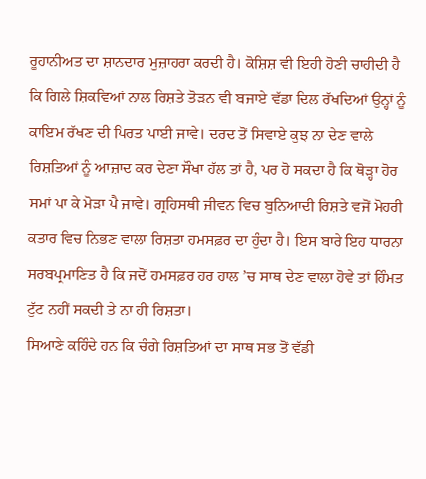ਰੂਹਾਨੀਅਤ ਦਾ ਸ਼ਾਨਦਾਰ ਮੁਜ਼ਾਹਰਾ ਕਰਦੀ ਹੈ। ਕੋਸ਼ਿਸ਼ ਵੀ ਇਹੀ ਹੋਣੀ ਚਾਹੀਦੀ ਹੈ ਕਿ ਗਿਲੇ ਸ਼ਿਕਵਿਆਂ ਨਾਲ ਰਿਸ਼ਤੇ ਤੋੜਨ ਵੀ ਬਜਾਏ ਵੱਡਾ ਦਿਲ ਰੱਖਦਿਆਂ ਉਨ੍ਹਾਂ ਨੂੰ ਕਾਇਮ ਰੱਖਣ ਦੀ ਪਿਰਤ ਪਾਈ ਜਾਵੇ। ਦਰਦ ਤੋਂ ਸਿਵਾਏ ਕੁਝ ਨਾ ਦੇਣ ਵਾਲੇ ਰਿਸ਼ਤਿਆਂ ਨੂੰ ਆਜ਼ਾਦ ਕਰ ਦੇਣਾ ਸੌਖਾ ਹੱਲ ਤਾਂ ਹੈ, ਪਰ ਹੋ ਸਕਦਾ ਹੈ ਕਿ ਥੋੜ੍ਹਾ ਹੋਰ ਸਮਾਂ ਪਾ ਕੇ ਮੋੜਾ ਪੈ ਜਾਵੇ। ਗ੍ਰਹਿਸਥੀ ਜੀਵਨ ਵਿਚ ਬੁਨਿਆਦੀ ਰਿਸ਼ਤੇ ਵਜੋਂ ਮੋਹਰੀ ਕਤਾਰ ਵਿਚ ਨਿਭਣ ਵਾਲਾ ਰਿਸ਼ਤਾ ਹਮਸਫ਼ਰ ਦਾ ਹੁੰਦਾ ਹੈ। ਇਸ ਬਾਰੇ ਇਹ ਧਾਰਨਾ ਸਰਬਪ੍ਰਮਾਣਿਤ ਹੈ ਕਿ ਜਦੋਂ ਹਮਸਫ਼ਰ ਹਰ ਹਾਲ ’ਚ ਸਾਥ ਦੇਣ ਵਾਲਾ ਹੋਵੇ ਤਾਂ ਹਿੰਮਤ ਟੁੱਟ ਨਹੀਂ ਸਕਦੀ ਤੇ ਨਾ ਹੀ ਰਿਸ਼ਤਾ।
ਸਿਆਣੇ ਕਹਿੰਦੇ ਹਨ ਕਿ ਚੰਗੇ ਰਿਸ਼ਤਿਆਂ ਦਾ ਸਾਥ ਸਭ ਤੋਂ ਵੱਡੀ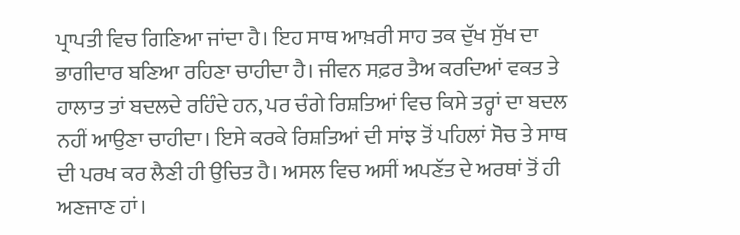ਪ੍ਰਾਪਤੀ ਵਿਚ ਗਿਣਿਆ ਜਾਂਦਾ ਹੈ। ਇਹ ਸਾਥ ਆਖ਼ਰੀ ਸਾਹ ਤਕ ਦੁੱਖ ਸੁੱਖ ਦਾ ਭਾਗੀਦਾਰ ਬਣਿਆ ਰਹਿਣਾ ਚਾਹੀਦਾ ਹੈ। ਜੀਵਨ ਸਫ਼ਰ ਤੈਅ ਕਰਦਿਆਂ ਵਕਤ ਤੇ ਹਾਲਾਤ ਤਾਂ ਬਦਲਦੇ ਰਹਿੰਦੇ ਹਨ, ਪਰ ਚੰਗੇ ਰਿਸ਼ਤਿਆਂ ਵਿਚ ਕਿਸੇ ਤਰ੍ਹਾਂ ਦਾ ਬਦਲ ਨਹੀਂ ਆਉਣਾ ਚਾਹੀਦਾ। ਇਸੇ ਕਰਕੇ ਰਿਸ਼ਤਿਆਂ ਦੀ ਸਾਂਝ ਤੋਂ ਪਹਿਲਾਂ ਸੋਚ ਤੇ ਸਾਥ ਦੀ ਪਰਖ ਕਰ ਲੈਣੀ ਹੀ ਉਚਿਤ ਹੈ। ਅਸਲ ਵਿਚ ਅਸੀਂ ਅਪਣੱਤ ਦੇ ਅਰਥਾਂ ਤੋਂ ਹੀ ਅਣਜਾਣ ਹਾਂ।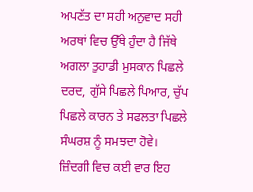ਅਪਣੱਤ ਦਾ ਸਹੀ ਅਨੁਵਾਦ ਸਹੀ ਅਰਥਾਂ ਵਿਚ ਉੱਥੇ ਹੁੰਦਾ ਹੈ ਜਿੱਥੇ ਅਗਲਾ ਤੁਹਾਡੀ ਮੁਸਕਾਨ ਪਿਛਲੇ ਦਰਦ, ਗੁੱਸੇ ਪਿਛਲੇ ਪਿਆਰ, ਚੁੱਪ ਪਿਛਲੇ ਕਾਰਨ ਤੇ ਸਫਲਤਾ ਪਿਛਲੇ ਸੰਘਰਸ਼ ਨੂੰ ਸਮਝਦਾ ਹੋਵੇ।
ਜ਼ਿੰਦਗੀ ਵਿਚ ਕਈ ਵਾਰ ਇਹ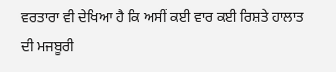ਵਰਤਾਰਾ ਵੀ ਦੇਖਿਆ ਹੈ ਕਿ ਅਸੀਂ ਕਈ ਵਾਰ ਕਈ ਰਿਸ਼ਤੇ ਹਾਲਾਤ ਦੀ ਮਜਬੂਰੀ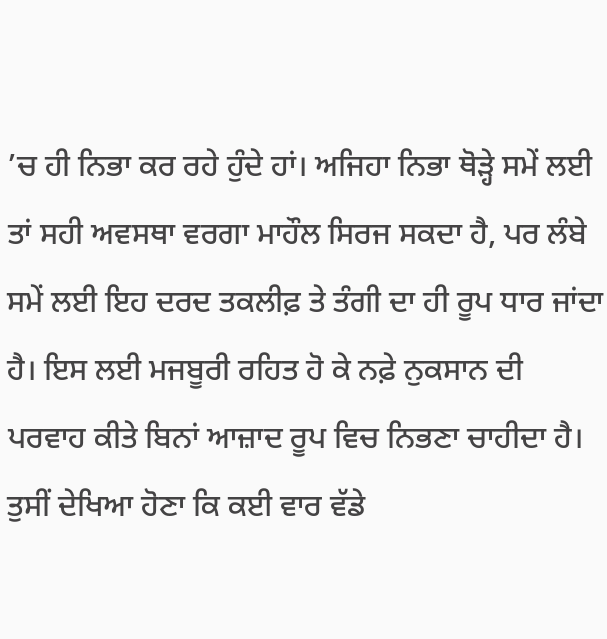’ਚ ਹੀ ਨਿਭਾ ਕਰ ਰਹੇ ਹੁੰਦੇ ਹਾਂ। ਅਜਿਹਾ ਨਿਭਾ ਥੋੜ੍ਹੇ ਸਮੇਂ ਲਈ ਤਾਂ ਸਹੀ ਅਵਸਥਾ ਵਰਗਾ ਮਾਹੌਲ ਸਿਰਜ ਸਕਦਾ ਹੈ, ਪਰ ਲੰਬੇ ਸਮੇਂ ਲਈ ਇਹ ਦਰਦ ਤਕਲੀਫ਼ ਤੇ ਤੰਗੀ ਦਾ ਹੀ ਰੂਪ ਧਾਰ ਜਾਂਦਾ ਹੈ। ਇਸ ਲਈ ਮਜਬੂਰੀ ਰਹਿਤ ਹੋ ਕੇ ਨਫ਼ੇ ਨੁਕਸਾਨ ਦੀ ਪਰਵਾਹ ਕੀਤੇ ਬਿਨਾਂ ਆਜ਼ਾਦ ਰੂਪ ਵਿਚ ਨਿਭਣਾ ਚਾਹੀਦਾ ਹੈ। ਤੁਸੀਂ ਦੇਖਿਆ ਹੋਣਾ ਕਿ ਕਈ ਵਾਰ ਵੱਡੇ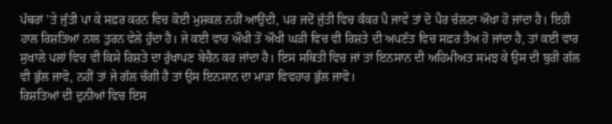ਪੱਥਰਾਂ ’ਤੇ ਜੁੱਤੀ ਪਾ ਕੇ ਸਫ਼ਰ ਕਰਨ ਵਿਚ ਕੋਈ ਮੁਸ਼ਕਲ ਨਹੀਂ ਆਉਂਦੀ, ਪਰ ਜਦੋਂ ਜੁੱਤੀ ਵਿਚ ਕੰਕਰ ਪੈ ਜਾਵੇ ਤਾਂ ਦੋ ਪੈਰ ਚੱਲਣਾ ਔਖਾ ਹੋ ਜਾਂਦਾ ਹੈ। ਇਹੀ ਹਾਲ ਰਿਸ਼ਤਿਆਂ ਨਾਲ ਤੁਰਨ ਵੇਲੇ ਹੁੰਦਾ ਹੈ। ਜੇ ਕਈ ਵਾਰ ਔਖੀ ਤੋਂ ਔਖੀ ਘੜੀ ਵਿਚ ਵੀ ਰਿਸ਼ਤੇ ਦੀ ਅਪਣੱਤ ਵਿਚ ਸਫ਼ਰ ਤੈਅ ਹੋ ਜਾਂਦਾ ਹੈ, ਤਾਂ ਕਈ ਵਾਰ ਸੁਖਾਲੇ ਪਲਾਂ ਵਿਚ ਵੀ ਕਿਸੇ ਰਿਸ਼ਤੇ ਦਾ ਰੁੱਖਾਪਣ ਬੇਚੈਨ ਕਰ ਜਾਂਦਾ ਹੈ। ਇਸ ਸਥਿਤੀ ਵਿਚ ਜਾਂ ਤਾਂ ਇਨਸਾਨ ਦੀ ਅਹਿਮੀਅਤ ਸਮਝ ਕੇ ਉਸ ਦੀ ਬੁਰੀ ਗੱਲ ਵੀ ਭੁੱਲ ਜਾਵੋ, ਨਹੀਂ ਤਾਂ ਜੇ ਗੱਲ ਚੰਗੀ ਹੈ ਤਾਂ ਉਸ ਇਨਸਾਨ ਦਾ ਮਾੜਾ ਵਿਵਹਾਰ ਭੁੱਲ ਜਾਵੋ।
ਰਿਸ਼ਤਿਆਂ ਦੀ ਦੁਨੀਆਂ ਵਿਚ ਇਸ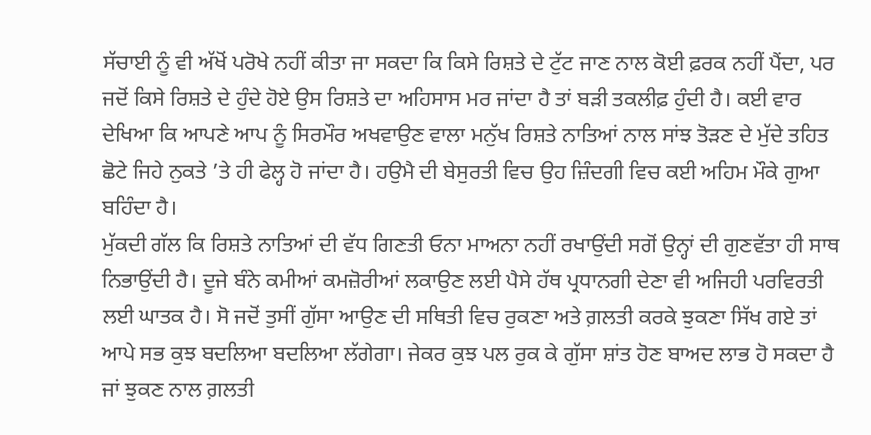ਸੱਚਾਈ ਨੂੰ ਵੀ ਅੱਖੋਂ ਪਰੋਖੇ ਨਹੀਂ ਕੀਤਾ ਜਾ ਸਕਦਾ ਕਿ ਕਿਸੇ ਰਿਸ਼ਤੇ ਦੇ ਟੁੱਟ ਜਾਣ ਨਾਲ ਕੋਈ ਫ਼ਰਕ ਨਹੀਂ ਪੈਂਦਾ, ਪਰ ਜਦੋਂ ਕਿਸੇ ਰਿਸ਼ਤੇ ਦੇ ਹੁੰਦੇ ਹੋਏ ਉਸ ਰਿਸ਼ਤੇ ਦਾ ਅਹਿਸਾਸ ਮਰ ਜਾਂਦਾ ਹੈ ਤਾਂ ਬੜੀ ਤਕਲੀਫ਼ ਹੁੰਦੀ ਹੈ। ਕਈ ਵਾਰ ਦੇਖਿਆ ਕਿ ਆਪਣੇ ਆਪ ਨੂੰ ਸਿਰਮੌਰ ਅਖਵਾਉਣ ਵਾਲਾ ਮਨੁੱਖ ਰਿਸ਼ਤੇ ਨਾਤਿਆਂ ਨਾਲ ਸਾਂਝ ਤੋੜਣ ਦੇ ਮੁੱਦੇ ਤਹਿਤ ਛੋਟੇ ਜਿਹੇ ਨੁਕਤੇ ’ਤੇ ਹੀ ਫੇਲ੍ਹ ਹੋ ਜਾਂਦਾ ਹੈ। ਹਉਮੈ ਦੀ ਬੇਸੁਰਤੀ ਵਿਚ ਉਹ ਜ਼ਿੰਦਗੀ ਵਿਚ ਕਈ ਅਹਿਮ ਮੌਕੇ ਗੁਆ ਬਹਿੰਦਾ ਹੈ।
ਮੁੱਕਦੀ ਗੱਲ ਕਿ ਰਿਸ਼ਤੇ ਨਾਤਿਆਂ ਦੀ ਵੱਧ ਗਿਣਤੀ ਓਨਾ ਮਾਅਨਾ ਨਹੀਂ ਰਖਾਉਂਦੀ ਸਗੋਂ ਉਨ੍ਹਾਂ ਦੀ ਗੁਣਵੱਤਾ ਹੀ ਸਾਥ ਨਿਭਾਉਂਦੀ ਹੈ। ਦੂਜੇ ਬੰਨੇ ਕਮੀਆਂ ਕਮਜ਼ੋਰੀਆਂ ਲਕਾਉਣ ਲਈ ਪੈਸੇ ਹੱਥ ਪ੍ਰਧਾਨਗੀ ਦੇਣਾ ਵੀ ਅਜਿਹੀ ਪਰਵਿਰਤੀ ਲਈ ਘਾਤਕ ਹੈ। ਸੋ ਜਦੋਂ ਤੁਸੀਂ ਗੁੱਸਾ ਆਉਣ ਦੀ ਸਥਿਤੀ ਵਿਚ ਰੁਕਣਾ ਅਤੇ ਗ਼ਲਤੀ ਕਰਕੇ ਝੁਕਣਾ ਸਿੱਖ ਗਏ ਤਾਂ ਆਪੇ ਸਭ ਕੁਝ ਬਦਲਿਆ ਬਦਲਿਆ ਲੱਗੇਗਾ। ਜੇਕਰ ਕੁਝ ਪਲ ਰੁਕ ਕੇ ਗੁੱਸਾ ਸ਼ਾਂਤ ਹੋਣ ਬਾਅਦ ਲਾਭ ਹੋ ਸਕਦਾ ਹੈ ਜਾਂ ਝੁਕਣ ਨਾਲ ਗ਼ਲਤੀ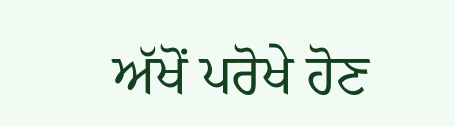ਅੱਖੋਂ ਪਰੋਖੇ ਹੋਣ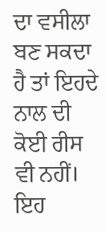ਦਾ ਵਸੀਲਾ ਬਣ ਸਕਦਾ ਹੈ ਤਾਂ ਇਹਦੇ ਨਾਲ ਦੀ ਕੋਈ ਰੀਸ ਵੀ ਨਹੀਂ। ਇਹ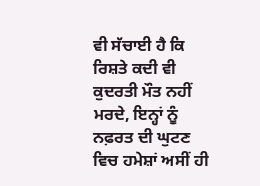ਵੀ ਸੱਚਾਈ ਹੈ ਕਿ ਰਿਸ਼ਤੇ ਕਦੀ ਵੀ ਕੁਦਰਤੀ ਮੌਤ ਨਹੀਂ ਮਰਦੇ, ਇਨ੍ਹਾਂ ਨੂੰ ਨਫ਼ਰਤ ਦੀ ਘੁਟਣ ਵਿਚ ਹਮੇਸ਼ਾਂ ਅਸੀਂ ਹੀ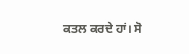ਕਤਲ ਕਰਦੇ ਹਾਂ। ਸੋ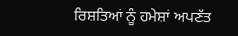ਰਿਸ਼ਤਿਆਂ ਨੂੰ ਹਮੇਸ਼ਾਂ ਅਪਣੱਤ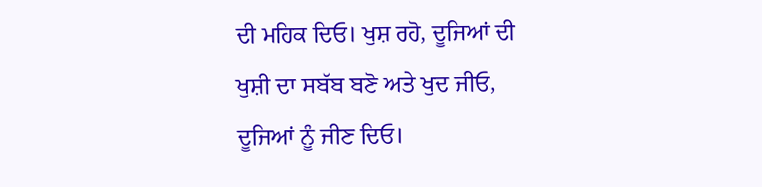ਦੀ ਮਹਿਕ ਦਿਓ। ਖੁਸ਼ ਰਹੋ, ਦੂਜਿਆਂ ਦੀ ਖੁਸ਼ੀ ਦਾ ਸਬੱਬ ਬਣੋ ਅਤੇ ਖੁਦ ਜੀਓ, ਦੂਜਿਆਂ ਨੂੰ ਜੀਣ ਦਿਓ।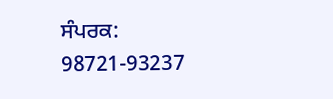ਸੰਪਰਕ: 98721-93237